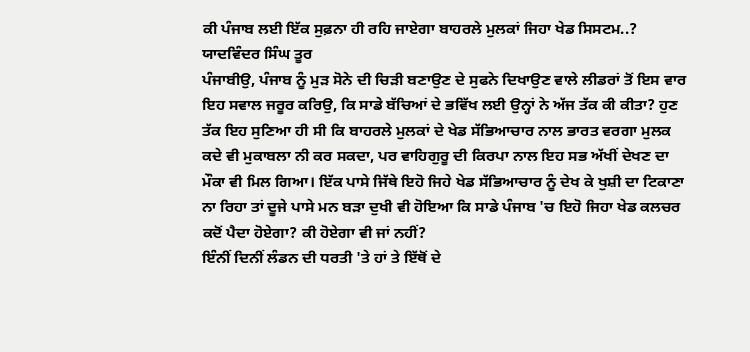ਕੀ ਪੰਜਾਬ ਲਈ ਇੱਕ ਸੁਫ਼ਨਾ ਹੀ ਰਹਿ ਜਾਏਗਾ ਬਾਹਰਲੇ ਮੁਲਕਾਂ ਜਿਹਾ ਖੇਡ ਸਿਸਟਮ..? ਯਾਦਵਿੰਦਰ ਸਿੰਘ ਤੂਰ
ਪੰਜਾਬੀਉ, ਪੰਜਾਬ ਨੂੰ ਮੁੜ ਸੋਨੇ ਦੀ ਚਿੜੀ ਬਣਾਉਣ ਦੇ ਸੁਫਨੇ ਦਿਖਾਉਣ ਵਾਲੇ ਲੀਡਰਾਂ ਤੋਂ ਇਸ ਵਾਰ ਇਹ ਸਵਾਲ ਜਰੂਰ ਕਰਿਉ, ਕਿ ਸਾਡੇ ਬੱਚਿਆਂ ਦੇ ਭਵਿੱਖ ਲਈ ਉਨ੍ਹਾਂ ਨੇ ਅੱਜ ਤੱਕ ਕੀ ਕੀਤਾ? ਹੁਣ ਤੱਕ ਇਹ ਸੁਣਿਆ ਹੀ ਸੀ ਕਿ ਬਾਹਰਲੇ ਮੁਲਕਾਂ ਦੇ ਖੇਡ ਸੱਭਿਆਚਾਰ ਨਾਲ ਭਾਰਤ ਵਰਗਾ ਮੁਲਕ ਕਦੇ ਵੀ ਮੁਕਾਬਲਾ ਨੀ ਕਰ ਸਕਦਾ, ਪਰ ਵਾਹਿਗੁਰੂ ਦੀ ਕਿਰਪਾ ਨਾਲ ਇਹ ਸਭ ਅੱਖੀਂ ਦੇਖਣ ਦਾ ਮੌਕਾ ਵੀ ਮਿਲ ਗਿਆ। ਇੱਕ ਪਾਸੇ ਜਿੱਥੇ ਇਹੋ ਜਿਹੇ ਖੇਡ ਸੱਭਿਆਚਾਰ ਨੂੰ ਦੇਖ ਕੇ ਖੁਸ਼ੀ ਦਾ ਟਿਕਾਣਾ ਨਾ ਰਿਹਾ ਤਾਂ ਦੂਜੇ ਪਾਸੇ ਮਨ ਬੜਾ ਦੁਖੀ ਵੀ ਹੋਇਆ ਕਿ ਸਾਡੇ ਪੰਜਾਬ 'ਚ ਇਹੋ ਜਿਹਾ ਖੇਡ ਕਲਚਰ ਕਦੋਂ ਪੈਦਾ ਹੋਏਗਾ? ਕੀ ਹੋਏਗਾ ਵੀ ਜਾਂ ਨਹੀਂ?
ਇੰਨੀਂ ਦਿਨੀਂ ਲੰਡਨ ਦੀ ਧਰਤੀ 'ਤੇ ਹਾਂ ਤੇ ਇੱਥੋਂ ਦੇ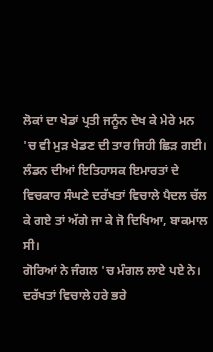ਲੋਕਾਂ ਦਾ ਖੇਡਾਂ ਪ੍ਰਤੀ ਜਨੂੰਨ ਦੇਖ ਕੇ ਮੇਰੇ ਮਨ 'ਚ ਵੀ ਮੁੜ ਖੇਡਣ ਦੀ ਤਾਰ ਜਿਹੀ ਛਿੜ ਗਈ। ਲੰਡਨ ਦੀਆਂ ਇਤਿਹਾਸਕ ਇਮਾਰਤਾਂ ਦੇ ਵਿਚਕਾਰ ਸੰਘਣੇ ਦਰੱਖਤਾਂ ਵਿਚਾਲੇ ਪੈਦਲ ਚੱਲ ਕੇ ਗਏ ਤਾਂ ਅੱਗੇ ਜਾ ਕੇ ਜੋ ਦਿਖਿਆ, ਬਾਕਮਾਲ ਸੀ।
ਗੋਰਿਆਂ ਨੇ ਜੰਗਲ 'ਚ ਮੰਗਲ ਲਾਏ ਪਏ ਨੇ। ਦਰੱਖਤਾਂ ਵਿਚਾਲੇ ਹਰੇ ਭਰੇ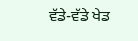ਵੱਡੇ-ਵੱਡੇ ਖੇਡ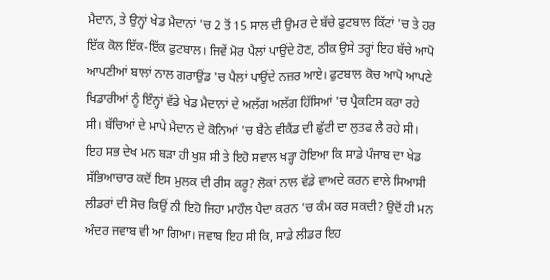ਮੈਦਾਨ, ਤੇ ਉਨ੍ਹਾਂ ਖੇਡ ਮੈਦਾਨਾਂ 'ਚ 2 ਤੋਂ 15 ਸਾਲ ਦੀ ਉਮਰ ਦੇ ਬੱਚੇ ਫੁਟਬਾਲ ਕਿੱਟਾਂ 'ਚ ਤੇ ਹਰ ਇੱਕ ਕੋਲ ਇੱਕ-ਇੱਕ ਫੁਟਬਾਲ। ਜਿਵੇਂ ਮੋਰ ਪੈਲਾਂ ਪਾਉਂਦੇ ਹੋਣ, ਠੀਕ ਉਸੇ ਤਰ੍ਹਾਂ ਇਹ ਬੱਚੇ ਆਪੋ ਆਪਣੀਆਂ ਬਾਲਾਂ ਨਾਲ ਗਰਾਉਂਡ 'ਚ ਪੈਲਾਂ ਪਾਉਂਦੇ ਨਜ਼ਰ ਆਏ। ਫੁਟਬਾਲ ਕੋਚ ਆਪੋ ਆਪਣੇ ਖਿਡਾਰੀਆਂ ਨੂੰ ਇੰਨ੍ਹਾਂ ਵੱਡੇ ਖੇਡ ਮੈਦਾਨਾਂ ਦੇ ਅਲੱਗ ਅਲੱਗ ਹਿੱਸਿਆਂ 'ਚ ਪ੍ਰੈਕਟਿਸ ਕਰਾ ਰਹੇ ਸੀ। ਬੱਚਿਆਂ ਦੇ ਮਾਪੇ ਮੈਦਾਨ ਦੇ ਕੋਨਿਆਂ 'ਚ ਬੈਠੇ ਵੀਕੈਂਡ ਦੀ ਛੁੱਟੀ ਦਾ ਲੁਤਫ ਲੈ ਰਹੇ ਸੀ।
ਇਹ ਸਭ ਦੇਖ ਮਨ ਬੜਾ ਹੀ ਖੁਸ਼ ਸੀ ਤੇ ਇਹੋ ਸਵਾਲ ਖੜ੍ਹਾ ਹੋਇਆ ਕਿ ਸਾਡੇ ਪੰਜਾਬ ਦਾ ਖੇਡ ਸੱਭਿਆਚਾਰ ਕਦੋਂ ਇਸ ਮੁਲਕ ਦੀ ਰੀਸ ਕਰੂ? ਲੋਕਾਂ ਨਾਲ ਵੱਡੇ ਵਾਅਦੇ ਕਰਨ ਵਾਲੇ ਸਿਆਸੀ ਲੀਡਰਾਂ ਦੀ ਸੋਚ ਕਿਉਂ ਨੀ ਇਹੋ ਜਿਹਾ ਮਾਹੌਲ ਪੈਦਾ ਕਰਨ 'ਚ ਕੰਮ ਕਰ ਸਕਦੀ? ਉਦੋਂ ਹੀ ਮਨ ਅੰਦਰ ਜਵਾਬ ਵੀ ਆ ਗਿਆ। ਜਵਾਬ ਇਹ ਸੀ ਕਿ, ਸਾਡੇ ਲੀਡਰ ਇਹ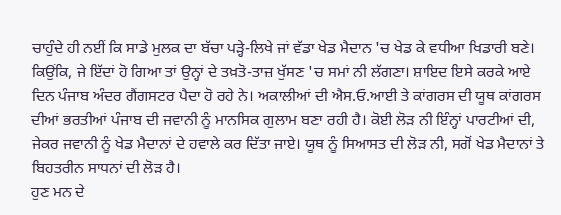ਚਾਹੁੰਦੇ ਹੀ ਨਈਂ ਕਿ ਸਾਡੇ ਮੁਲਕ ਦਾ ਬੱਚਾ ਪੜ੍ਹੇ-ਲਿਖੇ ਜਾਂ ਵੱਡਾ ਖੇਡ ਮੈਦਾਨ 'ਚ ਖੇਡ ਕੇ ਵਧੀਆ ਖਿਡਾਰੀ ਬਣੇ। ਕਿਉਂਕਿ, ਜੇ ਇੱਦਾਂ ਹੋ ਗਿਆ ਤਾਂ ਉਨ੍ਹਾਂ ਦੇ ਤਖ਼ਤੋ-ਤਾਜ਼ ਖੁੱਸਣ 'ਚ ਸਮਾਂ ਨੀ ਲੱਗਣਾ। ਸ਼ਾਇਦ ਇਸੇ ਕਰਕੇ ਆਏ ਦਿਨ ਪੰਜਾਬ ਅੰਦਰ ਗੈਂਗਸਟਰ ਪੈਦਾ ਹੋ ਰਹੇ ਨੇ। ਅਕਾਲੀਆਂ ਦੀ ਐਸ.ਓ.ਆਈ ਤੇ ਕਾਂਗਰਸ ਦੀ ਯੂਥ ਕਾਂਗਰਸ ਦੀਆਂ ਭਰਤੀਆਂ ਪੰਜਾਬ ਦੀ ਜਵਾਨੀ ਨੂੰ ਮਾਨਸਿਕ ਗੁਲਾਮ ਬਣਾ ਰਹੀ ਹੈ। ਕੋਈ ਲੋੜ ਨੀ ਇੰਨ੍ਹਾਂ ਪਾਰਟੀਆਂ ਦੀ, ਜੇਕਰ ਜਵਾਨੀ ਨੂੰ ਖੇਡ ਮੈਦਾਨਾਂ ਦੇ ਹਵਾਲੇ ਕਰ ਦਿੱਤਾ ਜਾਏ। ਯੂਥ ਨੂੰ ਸਿਆਸਤ ਦੀ ਲੋੜ ਨੀ, ਸਗੋਂ ਖੇਡ ਮੈਦਾਨਾਂ ਤੇ ਬਿਹਤਰੀਨ ਸਾਧਨਾਂ ਦੀ ਲੋੜ ਹੈ।
ਹੁਣ ਮਨ ਦੇ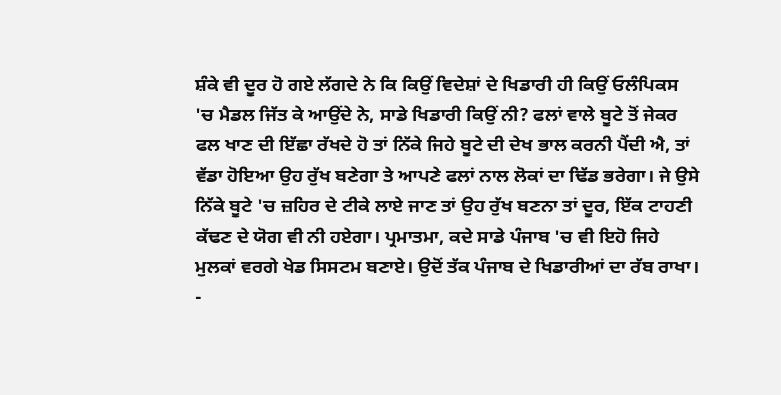ਸ਼ੰਕੇ ਵੀ ਦੂਰ ਹੋ ਗਏ ਲੱਗਦੇ ਨੇ ਕਿ ਕਿਉਂ ਵਿਦੇਸ਼ਾਂ ਦੇ ਖਿਡਾਰੀ ਹੀ ਕਿਉਂ ਓਲੰਪਿਕਸ 'ਚ ਮੈਡਲ ਜਿੱਤ ਕੇ ਆਉਂਦੇ ਨੇ, ਸਾਡੇ ਖਿਡਾਰੀ ਕਿਉਂ ਨੀ? ਫਲਾਂ ਵਾਲੇ ਬੂਟੇ ਤੋਂ ਜੇਕਰ ਫਲ ਖਾਣ ਦੀ ਇੱਛਾ ਰੱਖਦੇ ਹੋ ਤਾਂ ਨਿੱਕੇ ਜਿਹੇ ਬੂਟੇ ਦੀ ਦੇਖ ਭਾਲ ਕਰਨੀ ਪੈਂਦੀ ਐ, ਤਾਂ ਵੱਡਾ ਹੋਇਆ ਉਹ ਰੁੱਖ ਬਣੇਗਾ ਤੇ ਆਪਣੇ ਫਲਾਂ ਨਾਲ ਲੋਕਾਂ ਦਾ ਢਿੱਡ ਭਰੇਗਾ। ਜੇ ਉਸੇ ਨਿੱਕੇ ਬੂਟੇ 'ਚ ਜ਼ਹਿਰ ਦੇ ਟੀਕੇ ਲਾਏ ਜਾਣ ਤਾਂ ਉਹ ਰੁੱਖ ਬਣਨਾ ਤਾਂ ਦੂਰ, ਇੱਕ ਟਾਹਣੀ ਕੱਢਣ ਦੇ ਯੋਗ ਵੀ ਨੀ ਹਏਗਾ। ਪ੍ਰਮਾਤਮਾ, ਕਦੇ ਸਾਡੇ ਪੰਜਾਬ 'ਚ ਵੀ ਇਹੋ ਜਿਹੇ ਮੁਲਕਾਂ ਵਰਗੇ ਖੇਡ ਸਿਸਟਮ ਬਣਾਏ। ਉਦੋਂ ਤੱਕ ਪੰਜਾਬ ਦੇ ਖਿਡਾਰੀਆਂ ਦਾ ਰੱਬ ਰਾਖਾ।
-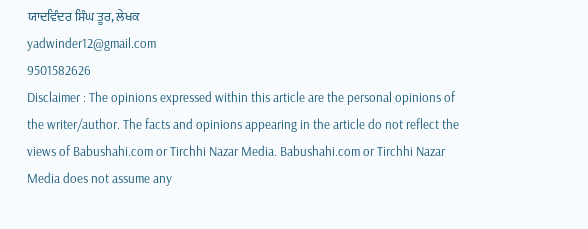ਯਾਦਵਿੰਦਰ ਸਿੰਘ ਤੂਰ, ਲੇਖਕ
yadwinder12@gmail.com
9501582626
Disclaimer : The opinions expressed within this article are the personal opinions of the writer/author. The facts and opinions appearing in the article do not reflect the views of Babushahi.com or Tirchhi Nazar Media. Babushahi.com or Tirchhi Nazar Media does not assume any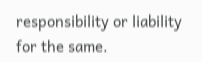responsibility or liability for the same.